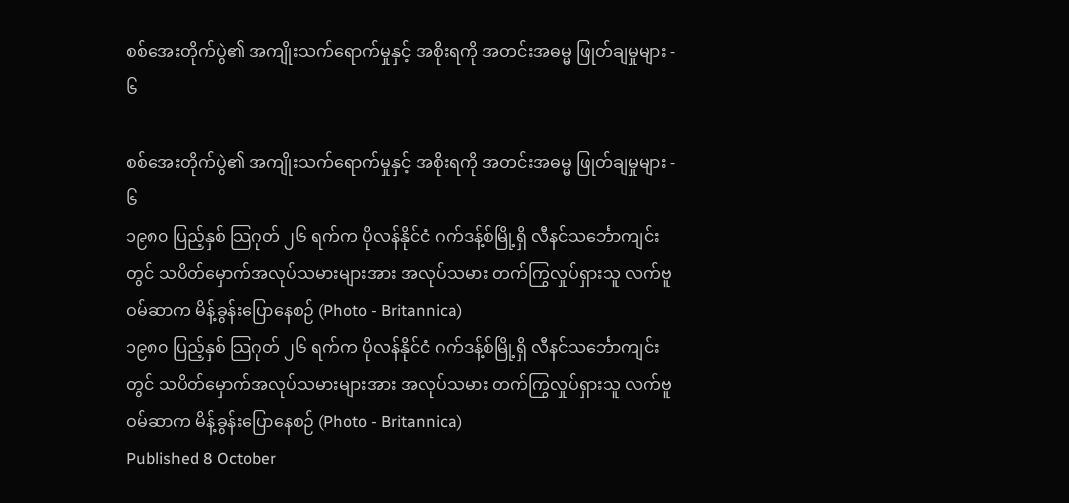စစ်အေးတိုက်ပွဲ၏ အကျိုးသက်ရောက်မှုနှင့် အစိုးရကို အတင်းအဓမ္မ ဖြုတ်ချမှုများ - ၆

စစ်အေးတိုက်ပွဲ၏ အကျိုးသက်ရောက်မှုနှင့် အစိုးရကို အတင်းအဓမ္မ ဖြုတ်ချမှုများ - ၆
၁၉၈၀ ပြည့်နှစ် သြဂုတ် ၂၆ ရက်က ပိုလန်နိုင်ငံ ဂက်ဒန့်စ်မြို့ရှိ လီနင်သင်္ဘောကျင်းတွင် သပိတ်မှောက်အလုပ်သမားများအား အလုပ်သမား တက်ကြွလှုပ်ရှားသူ လက်ဗူဝမ်ဆာက မိန့်ခွန်းပြောနေစဉ် (Photo - Britannica)
၁၉၈၀ ပြည့်နှစ် သြဂုတ် ၂၆ ရက်က ပိုလန်နိုင်ငံ ဂက်ဒန့်စ်မြို့ရှိ လီနင်သင်္ဘောကျင်းတွင် သပိတ်မှောက်အလုပ်သမားများအား အလုပ်သမား တက်ကြွလှုပ်ရှားသူ လက်ဗူဝမ်ဆာက မိန့်ခွန်းပြောနေစဉ် (Photo - Britannica)
Published 8 October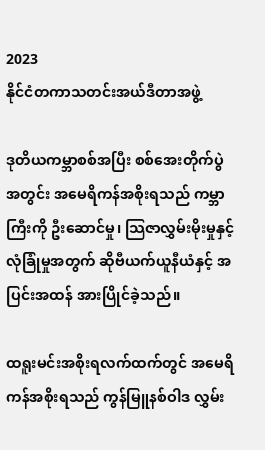2023
နိုင်ငံတကာသတင်းအယ်ဒီတာအဖွဲ့

ဒုတိယကမ္ဘာစစ်အပြီး စစ်အေးတိုက်ပွဲအတွင်း အမေရိကန်အစိုးရသည် ကမ္ဘာကြီးကို ဦးဆောင်မှု၊ သြဇာလွှမ်းမိုးမှုနှင့် လုံခြုံမှုအတွက် ဆိုဗီယက်ယူနီယံနှင့် အပြင်းအထန် အားပြိုင်ခဲ့သည်။

ထရူးမင်းအစိုးရလက်ထက်တွင် အမေရိကန်အစိုးရသည် ကွန်မြူနစ်ဝါဒ လွှမ်း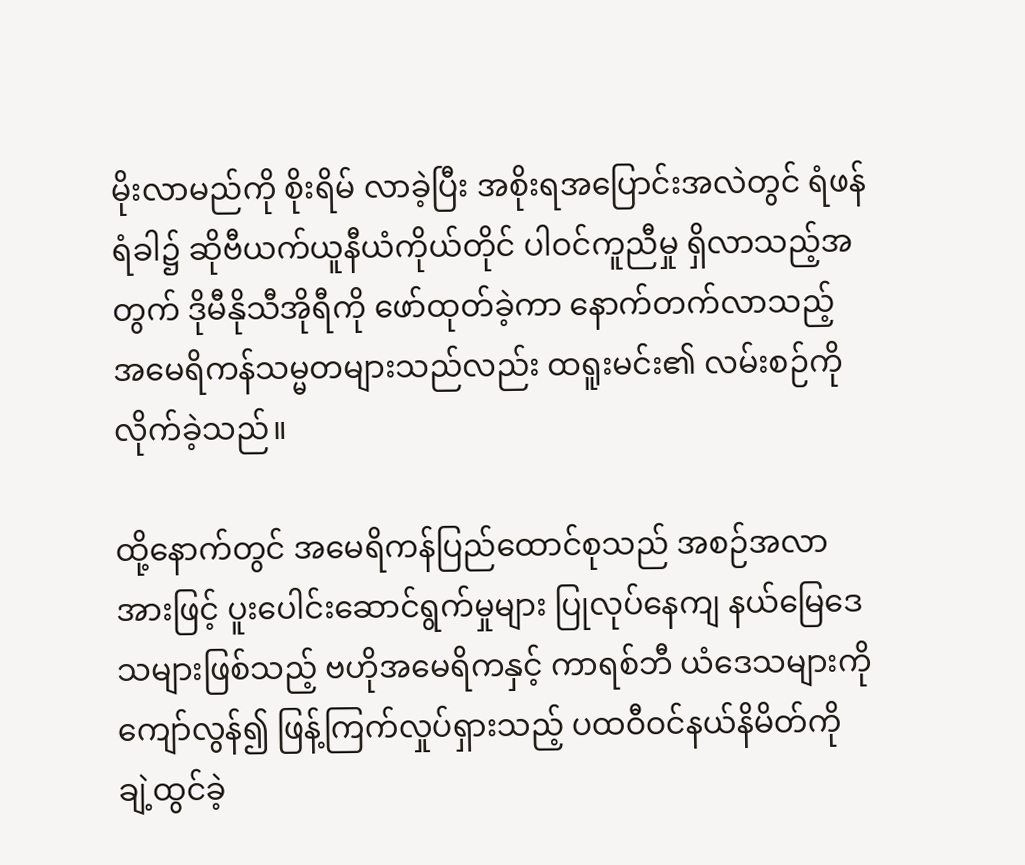မိုးလာမည်ကို စိုးရိမ် လာခဲ့ပြီး အစိုးရအပြောင်းအလဲတွင် ရံဖန်ရံခါ၌ ဆိုဗီယက်ယူနီယံကိုယ်တိုင် ပါဝင်ကူညီမှု ရှိလာသည့်အ တွက် ဒိုမီနိုသီအိုရီကို ဖော်ထုတ်ခဲ့ကာ နောက်တက်လာသည့် အမေရိကန်သမ္မတများသည်လည်း ထရူးမင်း၏ လမ်းစဉ်ကို လိုက်ခဲ့သည်။

ထို့နောက်တွင် အမေရိကန်ပြည်ထောင်စုသည် အစဉ်အလာအားဖြင့် ပူးပေါင်းဆောင်ရွက်မှုများ ပြုလုပ်နေကျ နယ်မြေဒေသများဖြစ်သည့် ဗဟိုအမေရိကနှင့် ကာရစ်ဘီ ယံဒေသများကိုကျော်လွန်၍ ဖြန့်ကြက်လှုပ်ရှားသည့် ပထဝီဝင်နယ်နိမိတ်ကို ချဲ့ထွင်ခဲ့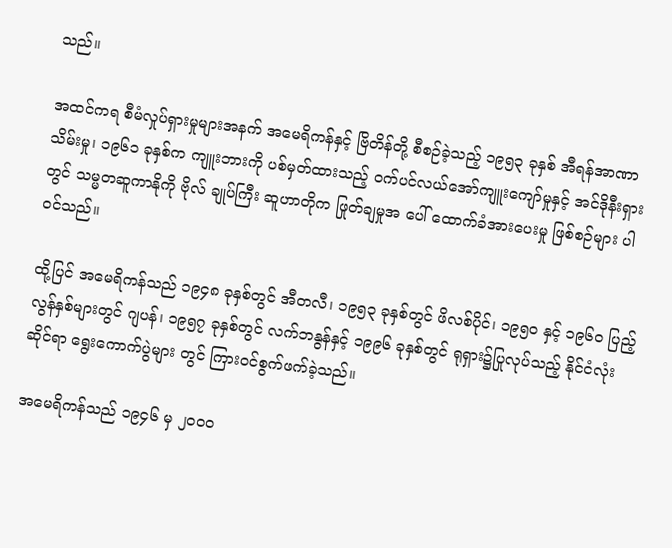သည်။

အထင်ကရ စီမံလှုပ်ရှားမှုများအနက် အမေရိကန်နှင့် ဗြိတိန်တို့ စီစဉ်ခဲ့သည့် ၁၉၅၃ ခုနှစ် အီရန်အာဏာသိမ်းမှု၊ ၁၉၆၁ ခုနှစ်က ကျူးဘားကို ပစ်မှတ်ထားသည့် ဝက်ပင်လယ်အော်ကျူးကျော်မှုနှင့် အင်ဒိုနီးရှားတွင် သမ္မတဆူကာနိုကို ဗိုလ် ချုပ်ကြီး ဆူဟာတိုက ဖြုတ်ချမှုအ ပေါ် ထောက်ခံအားပေးမှု ဖြစ်စဉ်များ ပါဝင်သည်။

ထို့ပြင် အမေရိကန်သည် ၁၉၄၈ ခုနှစ်တွင် အီတလီ၊ ၁၉၅၃ ခုနှစ်တွင် ဖိလစ်ပိုင်၊ ၁၉၅၀ နှင့် ၁၉၆၀ ပြည့်လွန်နှစ်များတွင် ဂျပန်၊ ၁၉၅၇ ခုနှစ်တွင် လက်ဘနွန်နှင့် ၁၉၉၆ ခုနှစ်တွင် ရုရှား၌ပြုလုပ်သည့် နိုင်ငံလုံးဆိုင်ရာ ရွေးကောက်ပွဲများ တွင် ကြားဝင်စွက်ဖက်ခဲ့သည်။

အမေရိကန်သည် ၁၉၄၆ မှ ၂၀၀၀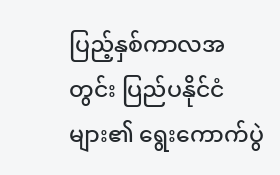ပြည့်နှစ်ကာလအတွင်း ပြည်ပနိုင်ငံများ၏ ရွေးကောက်ပွဲ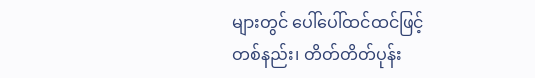များတွင် ပေါ်ပေါ်ထင်ထင်ဖြင့် တစ်နည်း၊ တိတ်တိတ်ပုန်း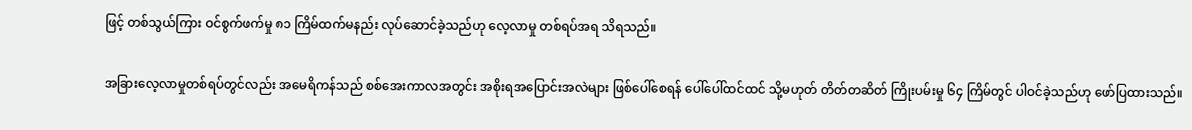ဖြင့် တစ်သွယ်ကြား ဝင်စွက်ဖက်မှု ၈၁ ကြိမ်ထက်မနည်း လုပ်ဆောင်ခဲ့သည်ဟု လေ့လာမှု တစ်ရပ်အရ သိရသည်။

အခြားလေ့လာမှုတစ်ရပ်တွင်လည်း အမေရိကန်သည် စစ်အေးကာလအတွင်း အစိုးရအပြောင်းအလဲများ ဖြစ်ပေါ်စေရန် ပေါ်ပေါ်ထင်ထင် သို့မဟုတ် တိတ်တဆိတ် ကြိုးပမ်းမှု ၆၄ ကြိမ်တွင် ပါဝင်ခဲ့သည်ဟု ဖော်ပြထားသည်။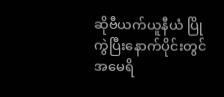ဆိုဗီယက်ယူနီယံ ပြိုကွဲပြီးနောက်ပိုင်းတွင် အမေရိ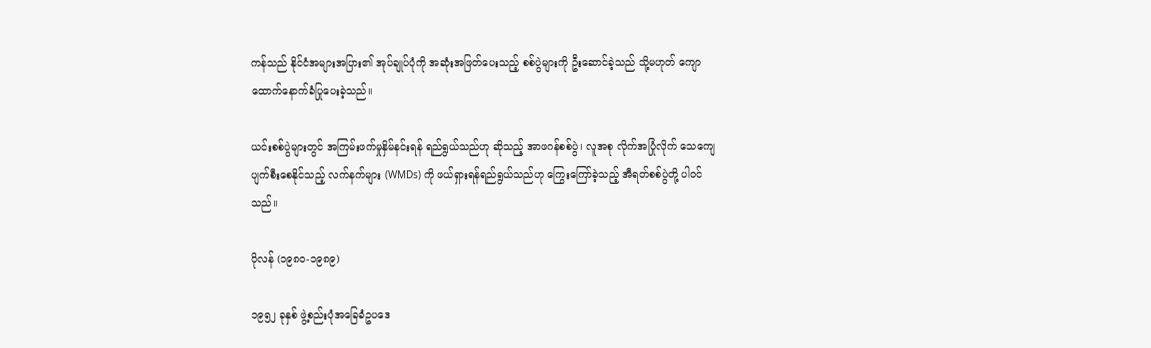ကန်သည် နိုင်ငံအများအပြား၏ အုပ်ချုပ်ပုံကို အဆုံးအဖြတ်ပေးသည့် စစ်ပွဲများကို ဦးဆောင်ခဲ့သည် သို့မဟုတ် ကျောထောက်နောက်ခံပြုပေးခဲ့သည်။

ယင်းစစ်ပွဲများတွင် အကြမ်းဖက်မှုနှိမ်နင်းရန် ရည်ရွယ်သည်ဟု ဆိုသည့် အာဖဂန်စစ်ပွဲ၊ လူအစု လိုက်အပြုံလိုက် သေကျေပျက်စီးစေနိုင်သည့် လက်နက်များ (WMDs) ကို ဖယ်ရှားရန်ရည်ရွယ်သည်ဟု ကြွေးကြော်ခဲ့သည့် အီရတ်စစ်ပွဲတို့ ပါဝင်သည်။

ပိုလန် (၁၉၈၀-၁၉၈၉)

၁၉၅၂ ခုနှစ် ဖွဲ့စည်းပုံအခြေခံဥပဒေ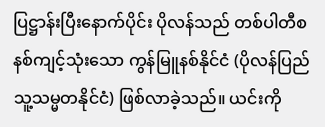ပြဋ္ဌာန်းပြီးနောက်ပိုင်း ပိုလန်သည် တစ်ပါတီစနစ်ကျင့်သုံးသော ကွန်မြူနစ်နိုင်ငံ (ပိုလန်ပြည်သူ့သမ္မတနိုင်ငံ) ဖြစ်လာခဲ့သည်။ ယင်းကို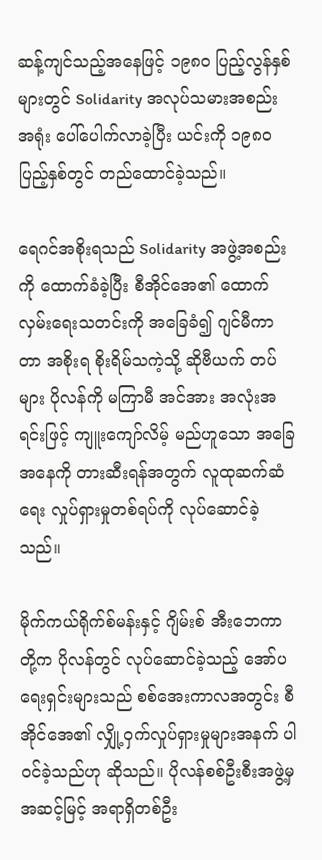ဆန့်ကျင်သည့်အနေဖြင့် ၁၉၈၀ ပြည့်လွန်နှစ်များတွင် Solidarity အလုပ်သမားအစည်းအရုံး ပေါ်ပေါက်လာခဲ့ပြီး ယင်းကို ၁၉၈၀ ပြည့်နှစ်တွင် တည်ထောင်ခဲ့သည်။

ရေဂင်အစိုးရသည် Solidarity အဖွဲ့အစည်းကို ထောက်ခံခဲ့ပြီး စီအိုင်အေ၏ ထောက်လှမ်းရေးသတင်းကို အခြေခံ၍ ဂျင်မီကာတာ အစိုးရ စိုးရိမ်သကဲ့သို့ ဆိုဗီယက် တပ်များ ပိုလန်ကို မကြာမီ အင်အား အလုံးအရင်းဖြင့် ကျူးကျော်လိမ့် မည်ဟူသော အခြေအနေကို တားဆီးရန်အတွက် လူထုဆက်ဆံရေး လှုပ်ရှားမှုတစ်ရပ်ကို လုပ်ဆောင်ခဲ့သည်။

မိုက်ကယ်ရိုက်စ်မန်းနှင့် ဂျိမ်းစ် အီးဘေကာတို့က ပိုလန်တွင် လုပ်ဆောင်ခဲ့သည့် အော်ပရေးရှင်းများသည် စစ်အေးကာလအတွင်း စီအိုင်အေ၏ လျှို့ဝှက်လှုပ်ရှားမှုများအနက် ပါဝင်ခဲ့သည်ဟု ဆိုသည်။ ပိုလန်စစ်ဦးစီးအဖွဲ့မှ အဆင့်မြင့် အရာရှိတစ်ဦး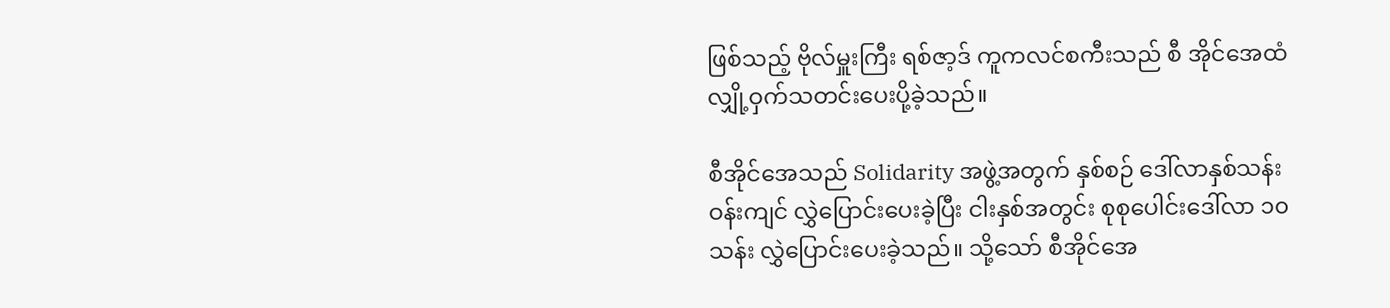ဖြစ်သည့် ဗိုလ်မှူးကြီး ရစ်ဇာ့ဒ် ကူကလင်စကီးသည် စီ အိုင်အေထံ လျှို့ဝှက်သတင်းပေးပို့ခဲ့သည်။

စီအိုင်အေသည် Solidarity အဖွဲ့အတွက် နှစ်စဉ် ဒေါ်လာနှစ်သန်းဝန်းကျင် လွှဲပြောင်းပေးခဲ့ပြီး ငါးနှစ်အတွင်း စုစုပေါင်းဒေါ်လာ ၁၀ သန်း လွှဲပြောင်းပေးခဲ့သည်။ သို့သော် စီအိုင်အေ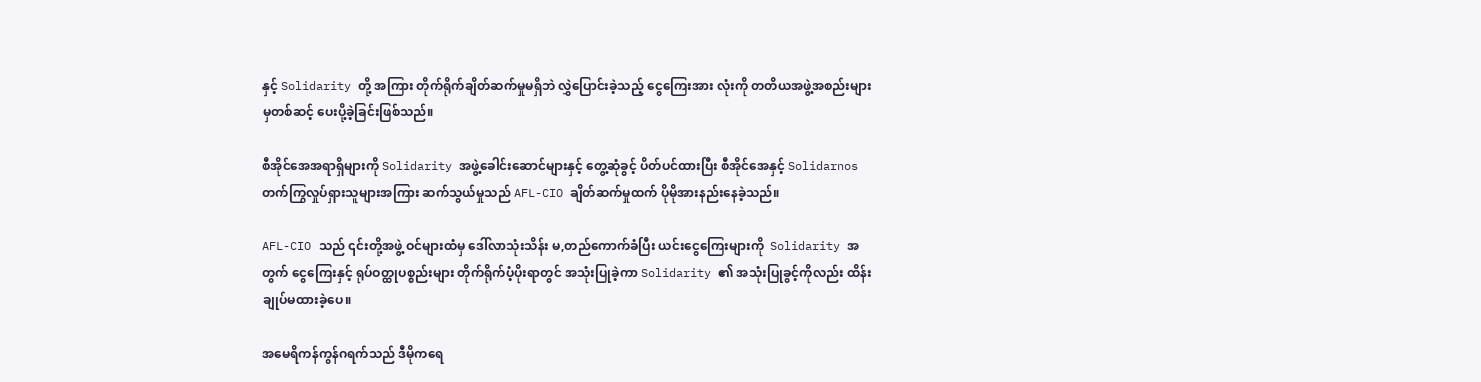နှင့် Solidarity တို့ အကြား တိုက်ရိုက်ချိတ်ဆက်မှုမရှိဘဲ လွှဲပြောင်းခဲ့သည့် ငွေကြေးအား လုံးကို တတိယအဖွဲ့အစည်းများ မှတစ်ဆင့် ပေးပို့ခဲ့ခြင်းဖြစ်သည်။

စီအိုင်အေအရာရှိများကို Solidarity အဖွဲ့ခေါင်းဆောင်များနှင့် တွေ့ဆုံခွင့် ပိတ်ပင်ထားပြီး စီအိုင်အေနှင့် Solidarnos တက်ကြွလှုပ်ရှားသူများအကြား ဆက်သွယ်မှုသည် AFL-CIO ချိတ်ဆက်မှုထက် ပိုမိုအားနည်းနေခဲ့သည်။

AFL-CIO သည် ၎င်းတို့အဖွဲ့ ဝင်များထံမှ ဒေါ်လာသုံးသိန်း မ,တည်ကောက်ခံပြီး ယင်းငွေကြေးများကို  Solidarity အတွက် ငွေကြေးနှင့် ရုပ်ဝတ္ထုပစ္စည်းများ တိုက်ရိုက်ပံ့ပိုးရာတွင် အသုံးပြုခဲ့ကာ Solidarity ၏ အသုံးပြုခွင့်ကိုလည်း ထိန်းချုပ်မထားခဲ့ပေ။

အမေရိကန်ကွန်ဂရက်သည် ဒီမိုကရေ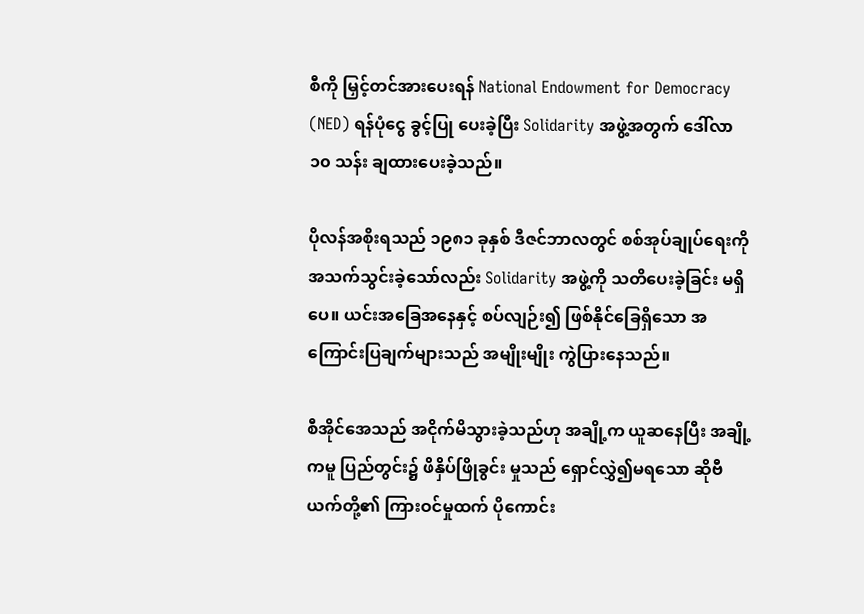စီကို မြှင့်တင်အားပေးရန် National Endowment for Democracy (NED) ရန်ပုံငွေ ခွင့်ပြု ပေးခဲ့ပြီး Solidarity အဖွဲ့အတွက် ဒေါ်လာ ၁၀ သန်း ချထားပေးခဲ့သည်။

ပိုလန်အစိုးရသည် ၁၉၈၁ ခုနှစ် ဒီဇင်ဘာလတွင် စစ်အုပ်ချုပ်ရေးကို အသက်သွင်းခဲ့သော်လည်း Solidarity အဖွဲ့ကို သတိပေးခဲ့ခြင်း မရှိပေ။ ယင်းအခြေအနေနှင့် စပ်လျဉ်း၍ ဖြစ်နိုင်ခြေရှိသော အကြောင်းပြချက်များသည် အမျိုးမျိုး ကွဲပြားနေသည်။

စီအိုင်အေသည် အငိုက်မိသွားခဲ့သည်ဟု အချို့က ယူဆနေပြီး အချို့ကမူ ပြည်တွင်း၌ ဖိနှိပ်ဖြိုခွင်း မှုသည် ရှောင်လွှဲ၍မရသော ဆိုဗီယက်တို့၏ ကြားဝင်မှုထက် ပိုကောင်း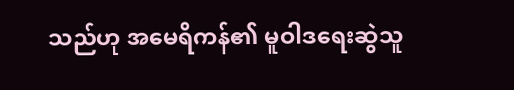သည်ဟု အမေရိကန်၏ မူဝါဒရေးဆွဲသူ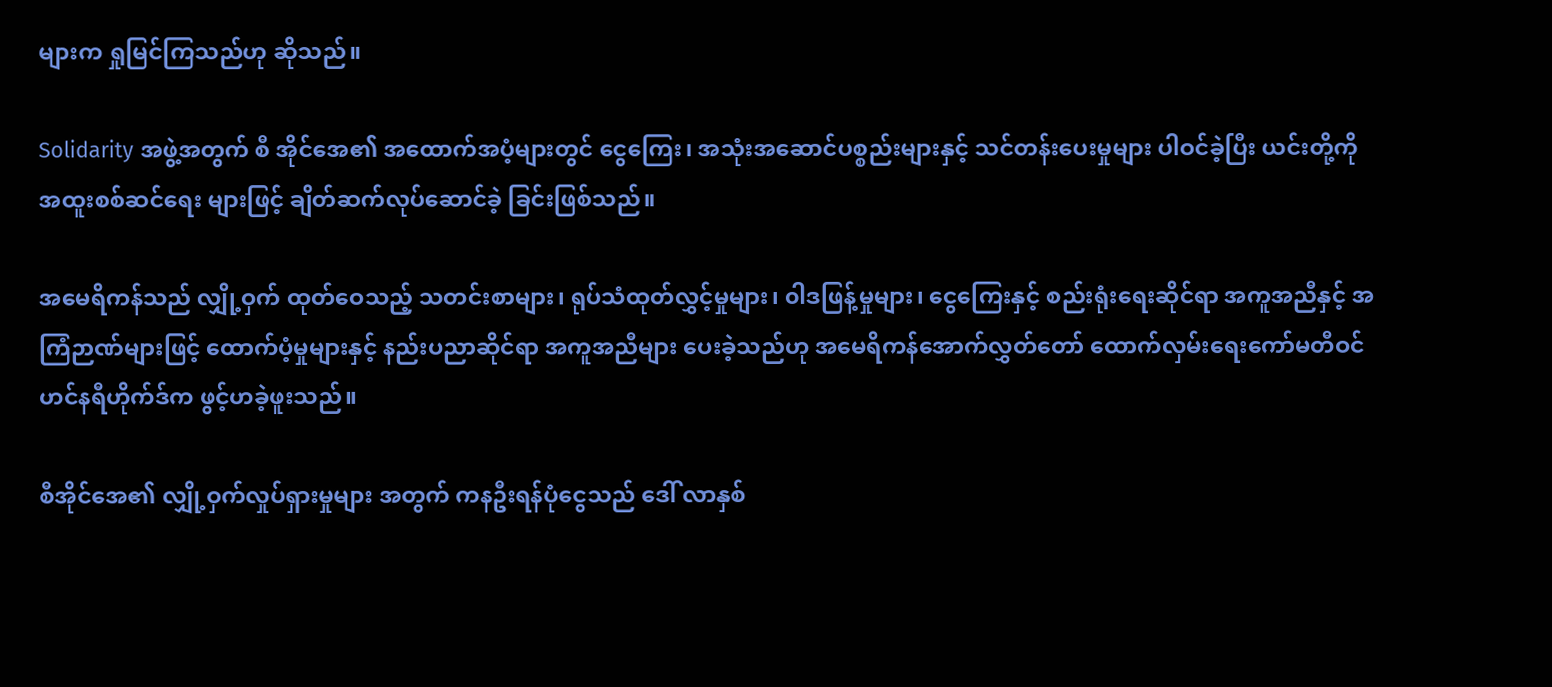များက ရှုမြင်ကြသည်ဟု ဆိုသည်။

Solidarity အဖွဲ့အတွက် စီ အိုင်အေ၏ အထောက်အပံ့များတွင် ငွေကြေး၊ အသုံးအဆောင်ပစ္စည်းများနှင့် သင်တန်းပေးမှုများ ပါဝင်ခဲ့ပြီး ယင်းတို့ကို အထူးစစ်ဆင်ရေး များဖြင့် ချိတ်ဆက်လုပ်ဆောင်ခဲ့ ခြင်းဖြစ်သည်။

အမေရိကန်သည် လျှို့ဝှက် ထုတ်ဝေသည့် သတင်းစာများ၊ ရုပ်သံထုတ်လွှင့်မှုများ၊ ၀ါဒဖြန့်မှုများ၊ ငွေကြေးနှင့် စည်းရုံးရေးဆိုင်ရာ အကူအညီနှင့် အကြံဉာဏ်များဖြင့် ထောက်ပံ့မှုများနှင့် နည်းပညာဆိုင်ရာ အကူအညီများ ပေးခဲ့သည်ဟု အမေရိကန်အောက်လွှတ်တော် ထောက်လှမ်းရေးကော်မတီဝင် ဟင်နရီဟိုက်ဒ်က ဖွင့်ဟခဲ့ဖူးသည်။

စီအိုင်အေ၏ လျှို့ဝှက်လှုပ်ရှားမှုများ အတွက် ကနဦးရန်ပုံငွေသည် ဒေါ် လာနှစ်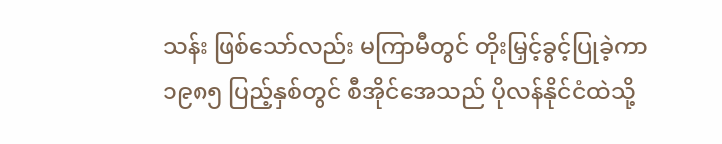သန်း ဖြစ်သော်လည်း မကြာမီတွင် တိုးမြှင့်ခွင့်ပြုခဲ့ကာ ၁၉၈၅ ပြည့်နှစ်တွင် စီအိုင်အေသည် ပိုလန်နိုင်ငံထဲသို့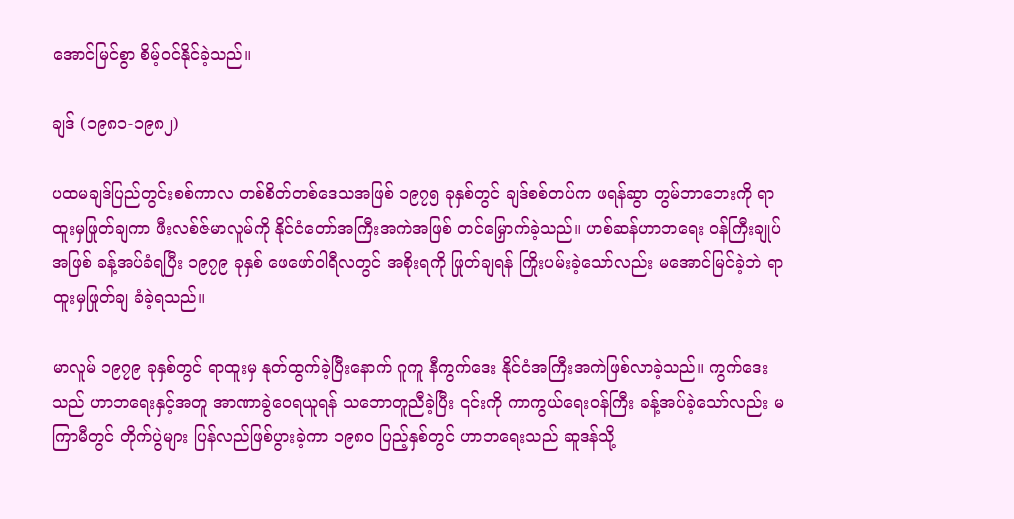အောင်မြင်စွာ စိမ့်ဝင်နိုင်ခဲ့သည်။

ချဒ် (၁၉၈၁-၁၉၈၂)

ပထမချဒ်ပြည်တွင်းစစ်ကာလ တစ်စိတ်တစ်ဒေသအဖြစ် ၁၉၇၅ ခုနှစ်တွင် ချဒ်စစ်တပ်က ဖရန်ဆွာ တွမ်ဘာဘေးကို ရာထူးမှဖြုတ်ချကာ ဖီးလစ်ဇ်မာလူမ်ကို နိုင်ငံတော်အကြီးအကဲအဖြစ် တင်မြှောက်ခဲ့သည်။ ဟစ်ဆန်ဟာဘရေး ဝန်ကြီးချုပ်အဖြစ် ခန့်အပ်ခံရပြီး ၁၉၇၉ ခုနှစ် ဖေဖော်ဝါရီလတွင် အစိုးရကို ဖြုတ်ချရန် ကြိုးပမ်းခဲ့သော်လည်း မအောင်မြင်ခဲ့ဘဲ ရာထူးမှဖြုတ်ချ ခံခဲ့ရသည်။

မာလူမ် ၁၉၇၉ ခုနှစ်တွင် ရာထူးမှ နုတ်ထွက်ခဲ့ပြီးနောက် ဂူကူ နီကွက်ဒေး နိုင်ငံအကြီးအကဲဖြစ်လာခဲ့သည်။ ကွက်ဒေးသည် ဟာဘရေးနှင့်အတူ အာဏာခွဲဝေရယူရန် သဘောတူညီခဲ့ပြီး ၎င်းကို ကာကွယ်ရေးဝန်ကြီး ခန့်အပ်ခဲ့သော်လည်း မကြာမီတွင် တိုက်ပွဲများ ပြန်လည်ဖြစ်ပွားခဲ့ကာ ၁၉၈၀ ပြည့်နှစ်တွင် ဟာဘရေးသည် ဆူဒန်သို့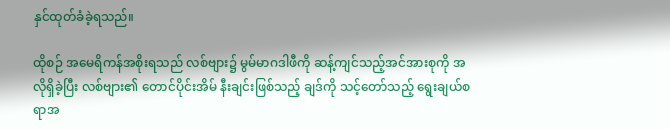နှင်ထုတ်ခံခဲ့ရသည်။

ထိုစဉ် အမေရိကန်အစိုးရသည် လစ်ဗျား၌ မွမ်မာဂဒါဖီကို ဆန့်ကျင်သည့်အင်အားစုကို အလိုရှိခဲ့ပြီး လစ်ဗျား၏ တောင်ပိုင်းအိမ် နီးချင်းဖြစ်သည့် ချဒ်ကို သင့်တော်သည့် ရွေးချယ်စရာအ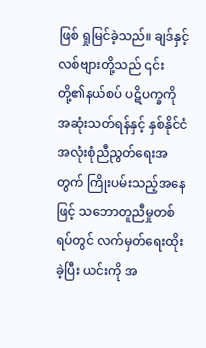ဖြစ် ရှုမြင်ခဲ့သည်။ ချဒ်နှင့် လစ်ဗျားတို့သည် ၎င်းတို့၏နယ်စပ် ပဋိပက္ခကိုအဆုံးသတ်ရန်နှင့် နှစ်နိုင်ငံအလုံးစုံညီညွတ်ရေးအတွက် ကြိုးပမ်းသည့်အနေဖြင့် သဘောတူညီမှုတစ်ရပ်တွင် လက်မှတ်ရေးထိုးခဲ့ပြီး ယင်းကို အ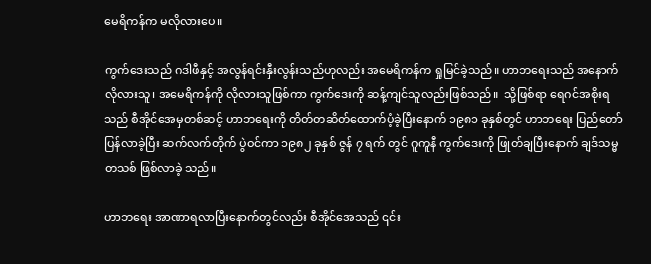မေရိကန်က မလိုလားပေ။

ကွက်ဒေးသည် ဂဒါဖီနှင့် အလွန်ရင်းနှီးလွန်းသည်ဟုလည်း အမေရိကန်က ရှုမြင်ခဲ့သည်။ ဟာဘရေးသည် အနောက်လိုလားသူ၊ အမေရိကန်ကို လိုလားသူဖြစ်ကာ ကွက်ဒေးကို ဆန့်ကျင်သူလည်းဖြစ်သည်။  သို့ဖြစ်ရာ ရေဂင်အစိုးရသည် စီအိုင်အေမှတစ်ဆင့် ဟာဘရေးကို တိတ်တဆိတ်ထောက်ပံ့ခဲ့ပြီးနောက် ၁၉၈၁ ခုနှစ်တွင် ဟာဘရေး ပြည်တော်ပြန်လာခဲ့ပြီး ဆက်လက်တိုက် ပွဲဝင်ကာ ၁၉၈၂ ခုနှစ် ဇွန် ၇ ရက် တွင် ဂူကူနီ ကွက်ဒေးကို ဖြုတ်ချပြီးနောက် ချဒ်သမ္မတသစ် ဖြစ်လာခဲ့ သည်။

ဟာဘရေး အာဏာရလာပြီးနောက်တွင်လည်း စီအိုင်အေသည် ၎င်း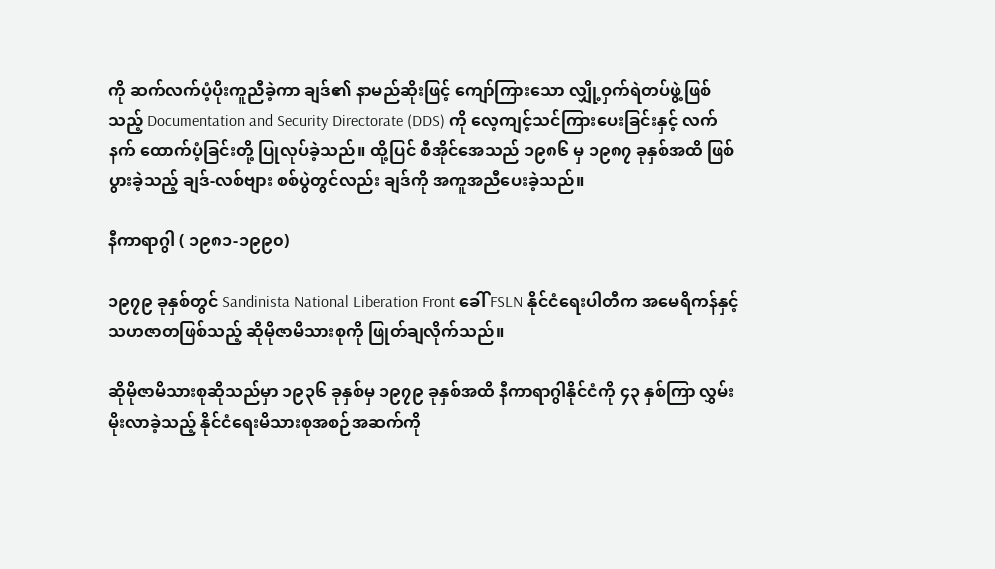ကို ဆက်လက်ပံ့ပိုးကူညီခဲ့ကာ ချဒ်၏ နာမည်ဆိုးဖြင့် ကျော်ကြားသော လျှို့ဝှက်ရဲတပ်ဖွဲ့ဖြစ်သည့် Documentation and Security Directorate (DDS) ကို လေ့ကျင့်သင်ကြားပေးခြင်းနှင့် လက်နက် ထောက်ပံ့ခြင်းတို့ ပြုလုပ်ခဲ့သည်။ ထို့ပြင် စီအိုင်အေသည် ၁၉၈၆ မှ ၁၉၈၇ ခုနှစ်အထိ ဖြစ်ပွားခဲ့သည့် ချဒ်-လစ်ဗျား စစ်ပွဲတွင်လည်း ချဒ်ကို အကူအညီပေးခဲ့သည်။

နီကာရာဂွါ ( ၁၉၈၁-၁၉၉၀)

၁၉၇၉ ခုနှစ်တွင် Sandinista National Liberation Front ခေါ် FSLN နိုင်ငံရေးပါတီက အမေရိကန်နှင့် သဟဇာတဖြစ်သည့် ဆိုမိုဇာမိသားစုကို ဖြုတ်ချလိုက်သည်။

ဆိုမိုဇာမိသားစုဆိုသည်မှာ ၁၉၃၆ ခုနှစ်မှ ၁၉၇၉ ခုနှစ်အထိ နီကာရာဂွါနိုင်ငံကို ၄၃ နှစ်ကြာ လွှမ်းမိုးလာခဲ့သည့် နိုင်ငံရေးမိသားစုအစဉ်အဆက်ကို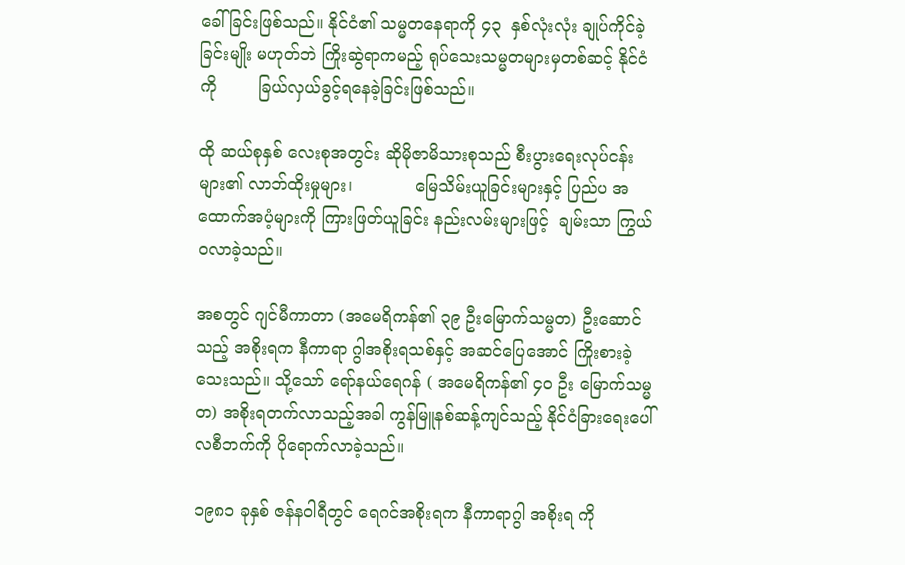ခေါ်ခြင်းဖြစ်သည်။ နိုင်ငံ၏ သမ္မတနေရာကို ၄၃  နှစ်လုံးလုံး ချုပ်ကိုင်ခဲ့ခြင်းမျိုး မဟုတ်ဘဲ ကြိုးဆွဲရာကမည့် ရုပ်သေးသမ္မတများမှတစ်ဆင့် နိုင်ငံကို        ခြယ်လှယ်ခွင့်ရနေခဲ့ခြင်းဖြစ်သည်။

ထို ဆယ်စုနှစ် လေးစုအတွင်း ဆိုမိုဇာမိသားစုသည် စီးပွားရေးလုပ်ငန်းများ၏ လာဘ်ထိုးမှုများ၊            မြေသိမ်းယူခြင်းများနှင့် ပြည်ပ အထောက်အပံ့များကို ကြားဖြတ်ယူခြင်း နည်းလမ်းများဖြင့်  ချမ်းသာ ကြွယ်ဝလာခဲ့သည်။

အစတွင် ဂျင်မီကာတာ (အမေရိကန်၏ ၃၉ ဦးမြောက်သမ္မတ) ဦးဆောင်သည့် အစိုးရက နီကာရာ ဂွါအစိုးရသစ်နှင့် အဆင်ပြေအောင် ကြိုးစားခဲ့သေးသည်။ သို့သော် ရော်နယ်ရေဂန် ( အမေရိကန်၏ ၄၀ ဦး မြောက်သမ္မတ) အစိုးရတက်လာသည့်အခါ ကွန်မြူနစ်ဆန့်ကျင်သည့် နိုင်ငံခြားရေးပေါ်လစီဘက်ကို ပိုရောက်လာခဲ့သည်။

၁၉၈၁ ခုနှစ် ဇန်နဝါရီတွင် ရေဂင်အစိုးရက နီကာရာဂွါ အစိုးရ ကို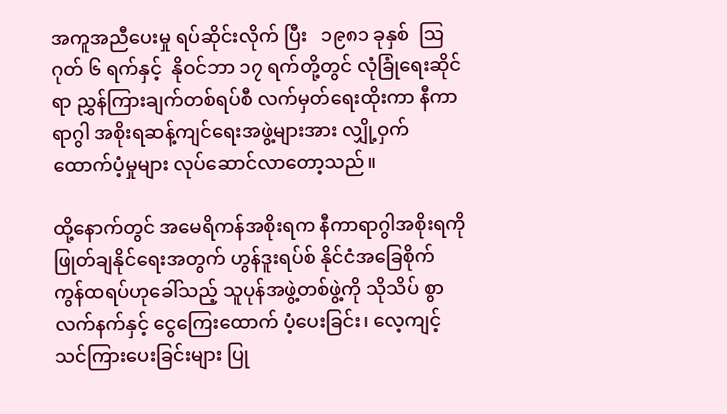အကူအညီပေးမှု ရပ်ဆိုင်းလိုက် ပြီး   ၁၉၈၁ ခုနှစ်  သြဂုတ် ၆ ရက်နှင့်  နိုဝင်ဘာ ၁၇ ရက်တို့တွင် လုံခြုံရေးဆိုင်ရာ ညွှန်ကြားချက်တစ်ရပ်စီ လက်မှတ်ရေးထိုးကာ နီကာရာဂွါ အစိုးရဆန့်ကျင်ရေးအဖွဲ့များအား လျှို့ဝှက်ထောက်ပံ့မှုများ လုပ်ဆောင်လာတော့သည်။

ထို့နောက်တွင် အမေရိကန်အစိုးရက နီကာရာဂွါအစိုးရကို ဖြုတ်ချနိုင်ရေးအတွက် ဟွန်ဒူးရပ်စ် နိုင်ငံအခြေစိုက် ကွန်ထရပ်ဟုခေါ်သည့် သူပုန်အဖွဲ့တစ်ဖွဲ့ကို သိုသိပ် စွာ လက်နက်နှင့် ငွေကြေးထောက် ပံ့ပေးခြင်း၊ လေ့ကျင့်သင်ကြားပေးခြင်းများ ပြု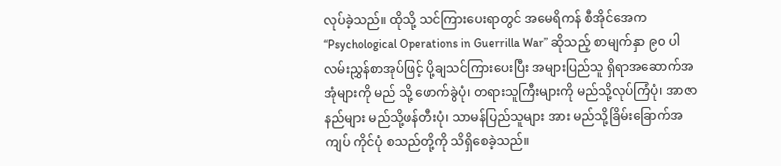လုပ်ခဲ့သည်။ ထိုသို့ သင်ကြားပေးရာတွင် အမေရိကန် စီအိုင်အေက “Psychological Operations in Guerrilla War” ဆိုသည့် စာမျက်နှာ ၉၀ ပါ လမ်းညွှန်စာအုပ်ဖြင့် ပို့ချသင်ကြားပေးပြီး အများပြည်သူ ရှိရာအဆောက်အအုံများကို မည် သို့ ဖောက်ခွဲပုံ၊ တရားသူကြီးများကို မည်သို့လုပ်ကြံပုံ၊ အာဇာနည်များ မည်သို့ဖန်တီးပုံ၊ သာမန်ပြည်သူများ အား မည်သို့ခြိမ်းခြောက်အကျပ် ကိုင်ပုံ စသည်တို့ကို သိရှိစေခဲ့သည်။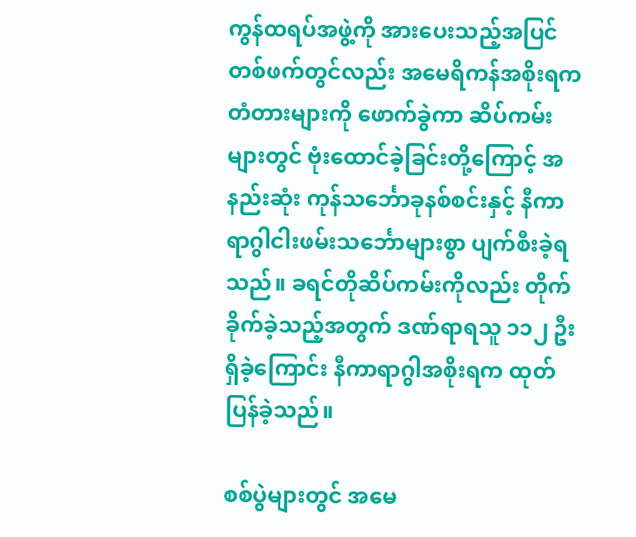ကွန်ထရပ်အဖွဲ့ကို အားပေးသည့်အပြင် တစ်ဖက်တွင်လည်း အမေရိကန်အစိုးရက တံတားများကို ဖောက်ခွဲကာ ဆိပ်ကမ်းများတွင် ဗုံးထောင်ခဲ့ခြင်းတို့ကြောင့် အနည်းဆုံး ကုန်သင်္ဘောခုနစ်စင်းနှင့် နီကာ ရာဂွါငါးဖမ်းသင်္ဘောများစွာ ပျက်စီးခဲ့ရသည်။ ခရင်တိုဆိပ်ကမ်းကိုလည်း တိုက်ခိုက်ခဲ့သည့်အတွက် ဒဏ်ရာရသူ ၁၁၂ ဦး ရှိခဲ့ကြောင်း နီကာရာဂွါအစိုးရက ထုတ်ပြန်ခဲ့သည်။

စစ်ပွဲများတွင် အမေ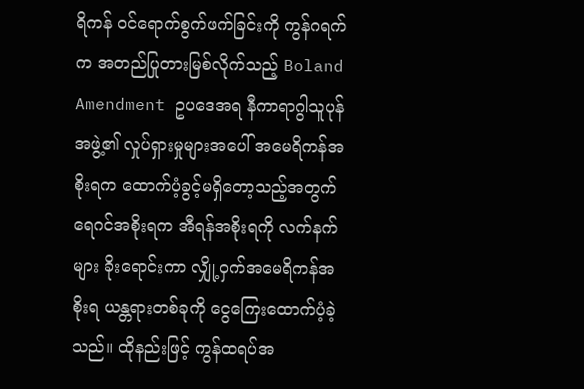ရိကန် ဝင်ရောက်စွက်ဖက်ခြင်းကို ကွန်ဂရက်က အတည်ပြုတားမြစ်လိုက်သည့် Boland Amendment ဥပဒေအရ နီကာရာဂွါသူပုန်အဖွဲ့၏ လှုပ်ရှားမှုများအပေါ် အမေရိကန်အစိုးရက ထောက်ပံ့ခွင့်မရှိတော့သည့်အတွက် ရေဂင်အစိုးရက အီရန်အစိုးရကို လက်နက်များ ခိုးရောင်းကာ လျှို့ဝှက်အမေရိကန်အစိုးရ ယန္တရားတစ်ခုကို ငွေကြေးထောက်ပံ့ခဲ့သည်။ ထိုနည်းဖြင့် ကွန်ထရပ်အ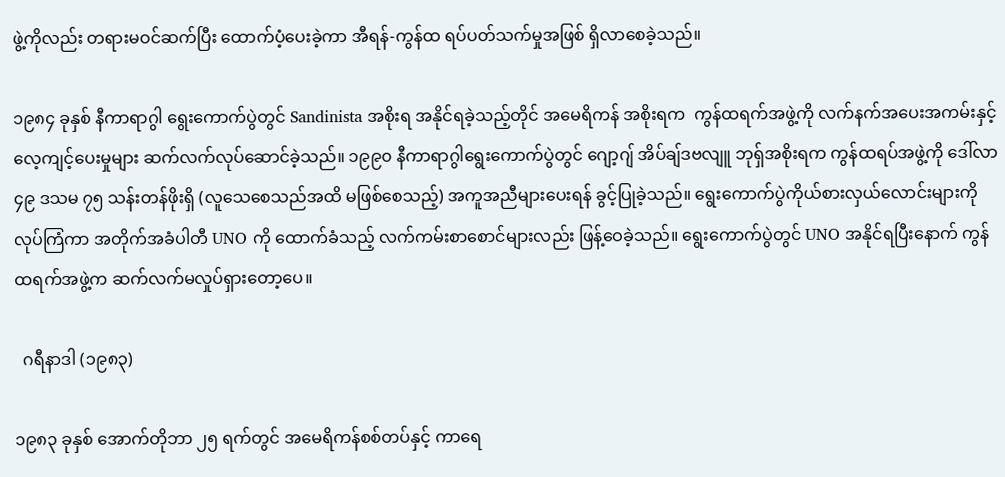ဖွဲ့ကိုလည်း တရားမဝင်ဆက်ပြီး ထောက်ပံ့ပေးခဲ့ကာ အီရန်-ကွန်ထ ရပ်ပတ်သက်မှုအဖြစ် ရှိလာစေခဲ့သည်။

၁၉၈၄ ခုနှစ် နီကာရာဂွါ ရွေးကောက်ပွဲတွင် Sandinista အစိုးရ အနိုင်ရခဲ့သည့်တိုင် အမေရိကန် အစိုးရက  ကွန်ထရက်အဖွဲ့ကို လက်နက်အပေးအကမ်းနှင့် လေ့ကျင့်ပေးမှုများ ဆက်လက်လုပ်ဆောင်ခဲ့သည်။ ၁၉၉၀ နီကာရာဂွါရွေးကောက်ပွဲတွင် ဂျော့ဂျ် အိပ်ချ်ဒဗလျူ ဘုရှ်အစိုးရက ကွန်ထရပ်အဖွဲ့ကို ဒေါ်လာ ၄၉ ဒသမ ၇၅ သန်းတန်ဖိုးရှိ (လူသေစေသည်အထိ မဖြစ်စေသည့်) အကူအညီများပေးရန် ခွင့်ပြုခဲ့သည်။ ရွေးကောက်ပွဲကိုယ်စားလှယ်လောင်းများကို လုပ်ကြံကာ အတိုက်အခံပါတီ UNO ကို ထောက်ခံသည့် လက်ကမ်းစာစောင်များလည်း ဖြန့်ဝေခဲ့သည်။ ရွေးကောက်ပွဲတွင် UNO အနိုင်ရပြီးနောက် ကွန်ထရက်အဖွဲ့က ဆက်လက်မလှုပ်ရှားတော့ပေ။

  ဂရီနာဒါ (၁၉၈၃)

၁၉၈၃ ခုနှစ် အောက်တိုဘာ ၂၅ ရက်တွင် အမေရိကန်စစ်တပ်နှင့် ကာရေ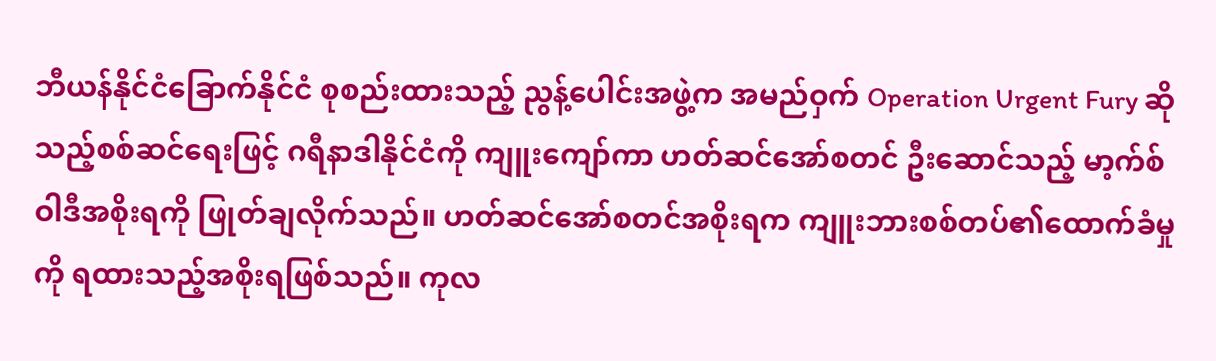ဘီယန်နိုင်ငံခြောက်နိုင်ငံ စုစည်းထားသည့် ညွန့်ပေါင်းအဖွဲ့က အမည်ဝှက် Operation Urgent Fury ဆိုသည့်စစ်ဆင်ရေးဖြင့် ဂရီနာဒါနိုင်ငံကို ကျူးကျော်ကာ ဟတ်ဆင်အော်စတင် ဦးဆောင်သည့် မာ့က်စ်ဝါဒီအစိုးရကို ဖြုတ်ချလိုက်သည်။ ဟတ်ဆင်အော်စတင်အစိုးရက ကျူးဘားစစ်တပ်၏ထောက်ခံမှုကို ရထားသည့်အစိုးရဖြစ်သည်။ ကုလ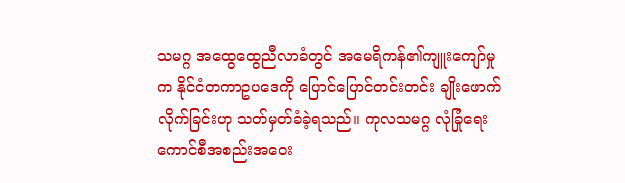သမဂ္ဂ အထွေထွေညီလာခံတွင် အမေရိကန်၏ကျူးကျော်မှုက နိုင်ငံတကာဥပဒေကို ပြောင်ပြောင်တင်းတင်း ချိုးဖောက်လိုက်ခြင်းဟု သတ်မှတ်ခံခဲ့ရသည်။ ကုလသမဂ္ဂ လုံခြုံရေးကောင်စီအစည်းအဝေး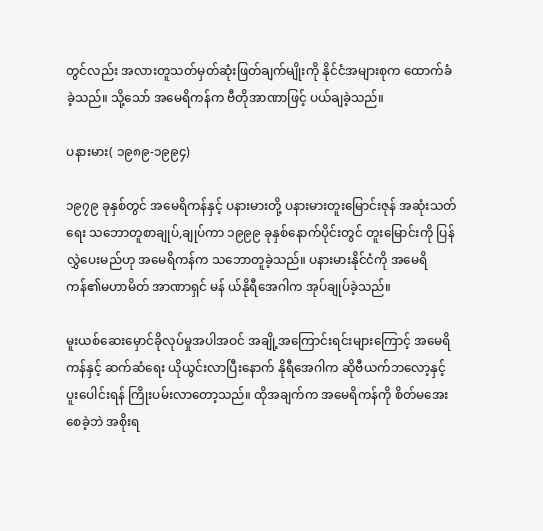တွင်လည်း အလားတူသတ်မှတ်ဆုံးဖြတ်ချက်မျိုးကို နိုင်ငံအများစုက ထောက်ခံခဲ့သည်။ သို့သော် အမေရိကန်က ဗီတိုအာဏာဖြင့် ပယ်ချခဲ့သည်။

ပနားမား( ၁၉၈၉-၁၉၉၄)

၁၉၇၉ ခုနှစ်တွင် အမေရိကန်နှင့် ပနားမားတို့ ပနားမားတူးမြောင်းဇုန် အဆုံးသတ်ရေး သဘောတူစာချုပ်,ချုပ်ကာ ၁၉၉၉ ခုနှစ်နောက်ပိုင်းတွင် တူးမြောင်းကို ပြန်လွှဲပေးမည်ဟု အမေရိကန်က သဘောတူခဲ့သည်။ ပနားမားနိုင်ငံကို အမေရိကန်၏မဟာမိတ် အာဏာရှင် မန် ယ်နိုရီအေဂါက အုပ်ချုပ်ခဲ့သည်။

မူးယစ်ဆေးမှောင်ခိုလုပ်မှုအပါအဝင် အချို့အကြောင်းရင်းများကြောင့် အမေရိကန်နှင့် ဆက်ဆံရေး ယိုယွင်းလာပြီးနောက် နိုရီအေဂါက ဆိုဗီယက်ဘလော့နှင့် ပူးပေါင်းရန် ကြိုးပမ်းလာတော့သည်။ ထိုအချက်က အမေရိကန်ကို စိတ်မအေးစေခဲ့ဘဲ အစိုးရ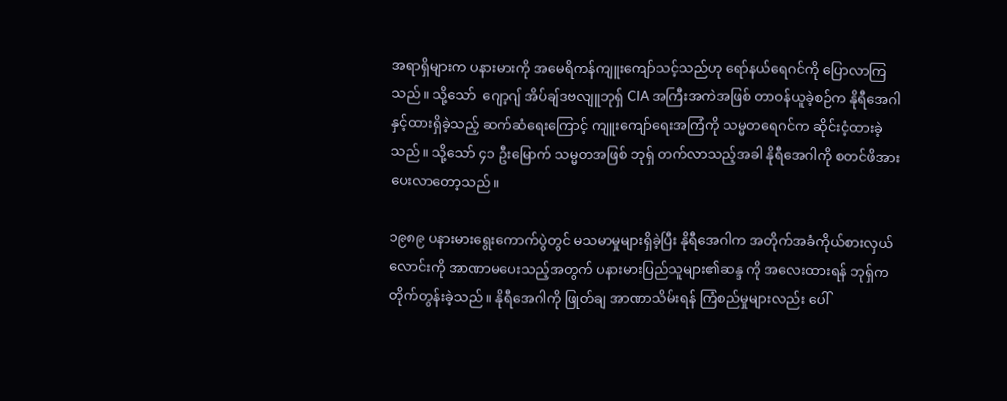အရာရှိများက ပနားမားကို အမေရိကန်ကျူးကျော်သင့်သည်ဟု ရော်နယ်ရေဂင်ကို ပြောလာကြသည်။ သို့သော်  ဂျော့ဂျ် အိပ်ချ်ဒဗလျူဘုရှ် CIA အကြီးအကဲအဖြစ် တာဝန်ယူခဲ့စဉ်က နိုရီအေဂါနှင့်ထားရှိခဲ့သည့် ဆက်ဆံရေးကြောင့် ကျူးကျော်ရေးအကြံကို သမ္မတရေဂင်က ဆိုင်းငံ့ထားခဲ့သည်။ သို့သော် ၄၁ ဦးမြောက် သမ္မတအဖြစ် ဘုရှ် တက်လာသည့်အခါ နိုရီအေဂါကို စတင်ဖိအားပေးလာတော့သည်။

၁၉၈၉ ပနားမားရွေးကောက်ပွဲတွင် မသမာမှုများရှိခဲ့ပြီး နိုရီအေဂါက အတိုက်အခံကိုယ်စားလှယ် လောင်းကို အာဏာမပေးသည့်အတွက် ပနားမားပြည်သူများ၏ဆန္ဒ ကို အလေးထားရန် ဘုရှ်က တိုက်တွန်းခဲ့သည်။ နိုရီအေဂါကို ဖြုတ်ချ အာဏာသိမ်းရန် ကြံစည်မှုများလည်း ပေါ်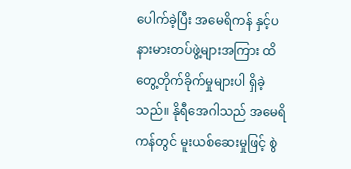ပေါက်ခဲ့ပြီး အမေရိကန် နှင့်ပနားမားတပ်ဖွဲ့များအကြား ထိတွေ့တိုက်ခိုက်မှုများပါ ရှိခဲ့သည်။ နိုရီအေဂါသည် အမေရိကန်တွင် မူးယစ်ဆေးမှုဖြင့် စွဲ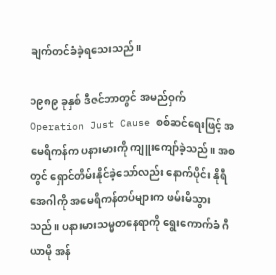ချက်တင်ခံခဲ့ရသေးသည်။

၁၉၈၉ ခုနှစ် ဒီဇင်ဘာတွင် အမည်ဝှက် Operation Just Cause စစ်ဆင်ရေးဖြင့် အမေရိကန်က ပနားမားကို ကျူးကျော်ခဲ့သည်။ အစတွင် ရှောင်တိမ်းနိုင်ခဲ့သော်လည်း နောက်ပိုင်း နိုရီအေဂါကို အမေရိကန်တပ်များက ဖမ်းမိသွားသည်။ ပနားမားသမ္မတနေရာကို ရွေးကောက်ခံ ဂီယာမို အန်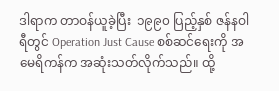ဒါရာက တာဝန်ယူခဲ့ပြီး  ၁၉၉၀ ပြည့်နှစ် ဇန်နဝါရီတွင် Operation Just Cause စစ်ဆင်ရေးကို အမေရိကန်က အဆုံးသတ်လိုက်သည်။ ထို့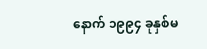နောက် ၁၉၉၄ ခုနှစ်မ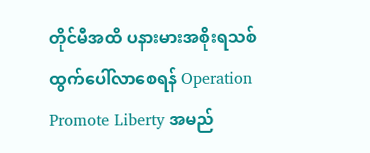တိုင်မီအထိ ပနားမားအစိုးရသစ် ထွက်ပေါ်လာစေရန် Operation Promote Liberty အမည်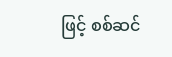ဖြင့် စစ်ဆင်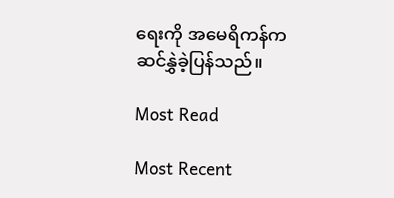ရေးကို အမေရိကန်က ဆင်နွှဲခဲ့ပြန်သည်။

Most Read

Most Recent